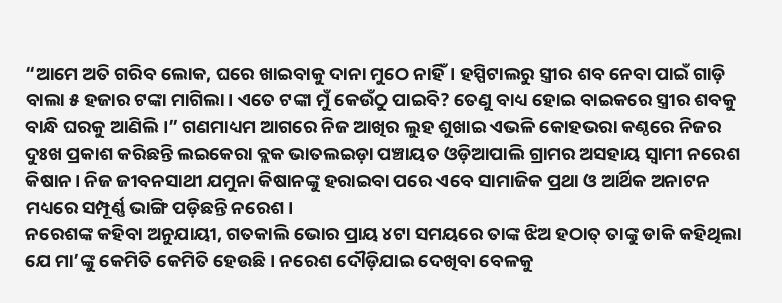“ଆମେ ଅତି ଗରିବ ଲୋକ, ଘରେ ଖାଇବାକୁ ଦାନା ମୁଠେ ନାହିଁ। ହସ୍ପିଟାଲରୁ ସ୍ତ୍ରୀର ଶବ ନେବା ପାଇଁ ଗାଡ଼ି ବାଲା ୫ ହଜାର ଟଙ୍କା ମାଗିଲା। ଏତେ ଟଙ୍କା ମୁଁ କେଉଁଠୁ ପାଇବି? ତେଣୁ ବାଧ୍ୟ ହୋଇ ବାଇକରେ ସ୍ତ୍ରୀର ଶବକୁ ବାନ୍ଧି ଘରକୁ ଆଣିଲି।” ଗଣମାଧ୍ୟମ ଆଗରେ ନିଜ ଆଖିର ଲୁହ ଶୁଖାଇ ଏଭଳି କୋହଭରା କଣ୍ଠରେ ନିଜର ଦୁଃଖ ପ୍ରକାଶ କରିଛନ୍ତି ଲଇକେରା ବ୍ଲକ ଭାତଲଇଡ଼ା ପଞ୍ଚାୟତ ଓଡ଼ିଆପାଲି ଗ୍ରାମର ଅସହାୟ ସ୍ୱାମୀ ନରେଶ କିଷାନ। ନିଜ ଜୀବନସାଥୀ ଯମୁନା କିଷାନଙ୍କୁ ହରାଇବା ପରେ ଏବେ ସାମାଜିକ ପ୍ରଥା ଓ ଆର୍ଥିକ ଅନାଟନ ମଧ୍ୟରେ ସମ୍ପୂର୍ଣ୍ଣ ଭାଙ୍ଗି ପଡ଼ିଛନ୍ତି ନରେଶ।
ନରେଶଙ୍କ କହିବା ଅନୁଯାୟୀ, ଗତକାଲି ଭୋର ପ୍ରାୟ ୪ଟା ସମୟରେ ତାଙ୍କ ଝିଅ ହଠାତ୍ ତାଙ୍କୁ ଡାକି କହିଥିଲା ଯେ ମା’ଙ୍କୁ କେମିତି କେମିତି ହେଉଛି। ନରେଶ ଦୌଡ଼ିଯାଇ ଦେଖିବା ବେଳକୁ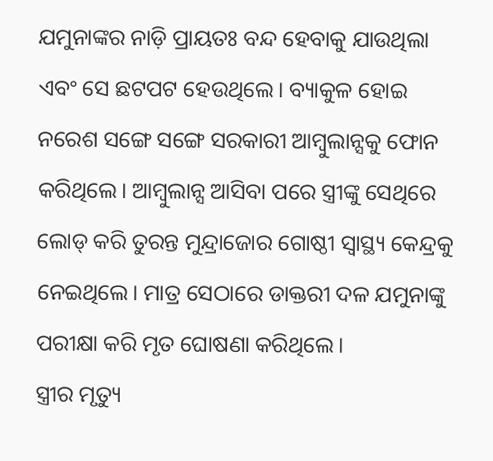ଯମୁନାଙ୍କର ନାଡ଼ି ପ୍ରାୟତଃ ବନ୍ଦ ହେବାକୁ ଯାଉଥିଲା ଏବଂ ସେ ଛଟପଟ ହେଉଥିଲେ। ବ୍ୟାକୁଳ ହୋଇ ନରେଶ ସଙ୍ଗେ ସଙ୍ଗେ ସରକାରୀ ଆମ୍ବୁଲାନ୍ସକୁ ଫୋନ କରିଥିଲେ। ଆମ୍ବୁଲାନ୍ସ ଆସିବା ପରେ ସ୍ତ୍ରୀଙ୍କୁ ସେଥିରେ ଲୋଡ୍ କରି ତୁରନ୍ତ ମୁନ୍ଦ୍ରାଜୋର ଗୋଷ୍ଠୀ ସ୍ୱାସ୍ଥ୍ୟ କେନ୍ଦ୍ରକୁ ନେଇଥିଲେ। ମାତ୍ର ସେଠାରେ ଡାକ୍ତରୀ ଦଳ ଯମୁନାଙ୍କୁ ପରୀକ୍ଷା କରି ମୃତ ଘୋଷଣା କରିଥିଲେ।
ସ୍ତ୍ରୀର ମୃତ୍ୟୁ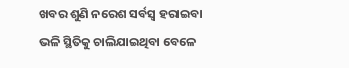ଖବର ଶୁଣି ନରେଶ ସର୍ବସ୍ୱ ହରାଇବା ଭଳି ସ୍ଥିତିକୁ ଚାଲିଯାଇଥିବା ବେଳେ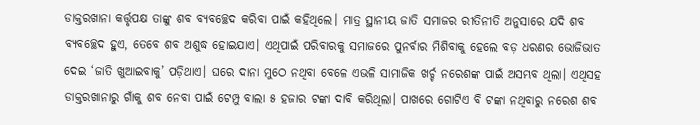ଡାକ୍ତରଖାନା କର୍ତ୍ତୃପକ୍ଷ ତାଙ୍କୁ ଶବ ବ୍ୟବଚ୍ଛେଦ କରିବା ପାଇଁ କହିଥିଲେ। ମାତ୍ର ସ୍ଥାନୀୟ ଜାତି ସମାଜର ରୀତିନୀତି ଅନୁସାରେ ଯଦି ଶବ ବ୍ୟବଚ୍ଛେଦ ହୁଏ, ତେବେ ଶବ ଅଶୁଦ୍ଧ ହୋଇଯାଏ। ଏଥିପାଇଁ ପରିବାରକୁ ସମାଜରେ ପୁନର୍ବାର ମିଶିବାକୁ ହେଲେ ବଡ଼ ଧରଣର ଭୋଜିଭାତ ଦେଇ ‘ଜାତି ଖୁଆଇବାକୁ’ ପଡ଼ିଥାଏ। ଘରେ ଦାନା ମୁଠେ ନଥିବା ବେଳେ ଏଭଳି ସାମାଜିକ ଖର୍ଚ୍ଚ ନରେଶଙ୍କ ପାଇଁ ଅସମ୍ଭବ ଥିଲା। ଏଥିସହ ଡାକ୍ତରଖାନାରୁ ଗାଁକୁ ଶବ ନେବା ପାଇଁ ଟେମ୍ପୁ ବାଲା ୫ ହଜାର ଟଙ୍କା ଦାବି କରିଥିଲା। ପାଖରେ ଗୋଟିଏ ବି ଟଙ୍କା ନଥିବାରୁ ନରେଶ ଶବ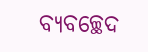ବ୍ୟବଚ୍ଛେଦ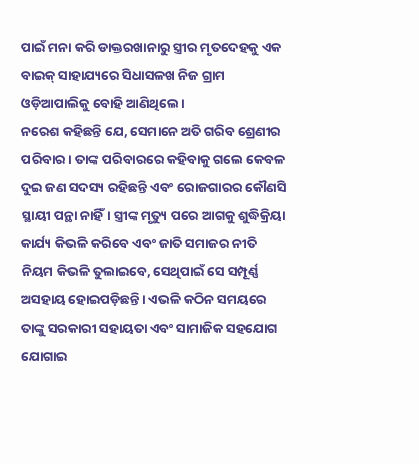ପାଇଁ ମନା କରି ଡାକ୍ତରଖାନାରୁ ସ୍ତ୍ରୀର ମୃତଦେହକୁ ଏକ ବାଇକ୍ ସାହାଯ୍ୟରେ ସିଧାସଳଖ ନିଜ ଗ୍ରାମ ଓଡ଼ିଆପାଲିକୁ ବୋହି ଆଣିଥିଲେ।
ନରେଶ କହିଛନ୍ତି ଯେ, ସେମାନେ ଅତି ଗରିବ ଶ୍ରେଣୀର ପରିବାର। ତାଙ୍କ ପରିବାରରେ କହିବାକୁ ଗଲେ କେବଳ ଦୁଇ ଜଣ ସଦସ୍ୟ ରହିଛନ୍ତି ଏବଂ ରୋଜଗାରର କୌଣସି ସ୍ଥାୟୀ ପନ୍ଥା ନାହିଁ। ସ୍ତ୍ରୀଙ୍କ ମୃତ୍ୟୁ ପରେ ଆଗକୁ ଶୁଦ୍ଧିକ୍ରିୟା କାର୍ଯ୍ୟ କିଭଳି କରିବେ ଏବଂ ଜାତି ସମାଜର ନୀତି ନିୟମ କିଭଳି ତୁଲାଇବେ, ସେଥିପାଇଁ ସେ ସମ୍ପୂର୍ଣ୍ଣ ଅସହାୟ ହୋଇପଡ଼ିଛନ୍ତି। ଏଭଳି କଠିନ ସମୟରେ ତାଙ୍କୁ ସରକାରୀ ସହାୟତା ଏବଂ ସାମାଜିକ ସହଯୋଗ ଯୋଗାଇ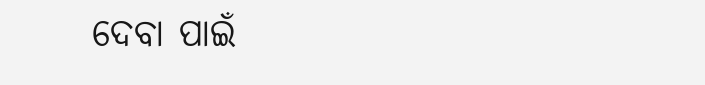ଦେବା ପାଇଁ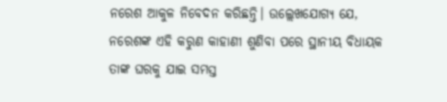ନରେଶ ଆକୁଳ ନିବେଦନ କରିଛନ୍ତି। ଉଲ୍ଲେଖଯୋଗ୍ୟ ଯେ, ନରେଶଙ୍କ ଏହି କରୁଣ କାହାଣୀ ଶୁଣିବା ପରେ ସ୍ଥାନୀୟ ବିଧାୟକ ତାଙ୍କ ଘରକୁ ଯାଇ ସମସ୍ତ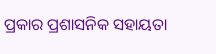ପ୍ରକାର ପ୍ରଶାସନିକ ସହାୟତା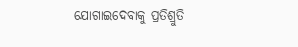ଯୋଗାଇଦେବାକୁ ପ୍ରତିଶ୍ରୁତି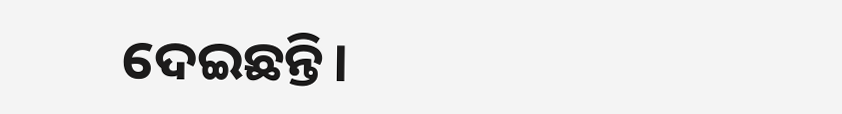ଦେଇଛନ୍ତି।